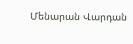Մենարան Վարդան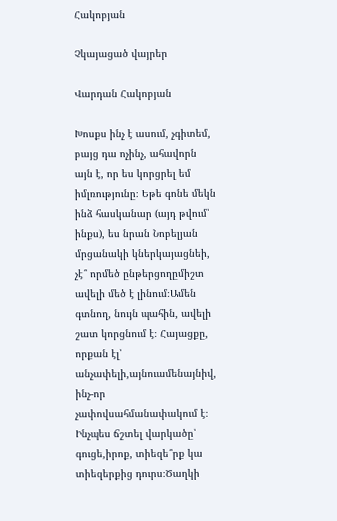Հակոբյան

Չկայացած վայրեր

Վարդան Հակոբյան

Խոսքս ինչ է ասում, չգիտեմ, բայց դա ոչինչ, ահավորն այն է, որ ես կորցրել եմ իմլռությունը։ Եթե գոնե մեկն ինձ հասկանար (այդ թվում՝ ինքս), ես նրան Նոբելյան մրցանակի կներկայացնեի, չէ՞ որմեծ ընթերցողըմիշտ ավելի մեծ է լինում։Ամեն գտնող, նույն պահին, ավելի շատ կորցնում է։ Հայացքը, որքան էլ՝ անչափելի,այնուամենայնիվ, ինչ-որ չափովսահմանափակում է։ Ինչպես ճշտել վարկածը՝ գուցե,իրոք, տիեզե՞րք կա տիեզերքից դուրս։Ծաղկի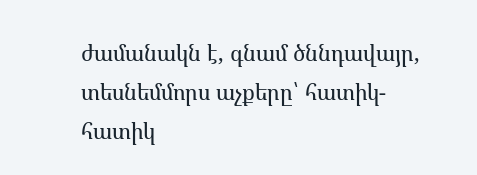ժամանակն է, գնամ ծննդավայր, տեսնեմմորս աչքերը՝ հատիկ-հատիկ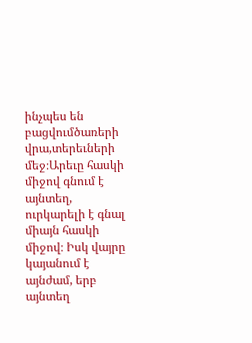ինչպես են բացվումծառերի վրա,տերեւների մեջ։Արեւը հասկի միջով գնում է այնտեղ, ուրկարելի է գնալ միայն հասկի միջով։ Իսկ վայրը կայանում է այնժամ, երբ այնտեղ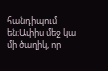հանդիպում են։Ափիս մեջ կա մի ծաղիկ, որ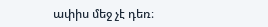ափիս մեջ չէ դեռ։